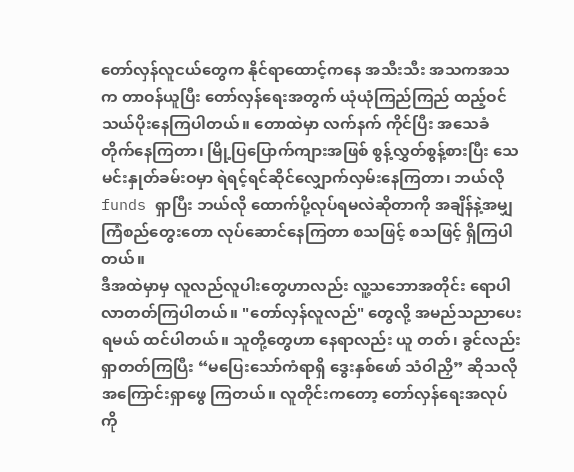တော်လှန်လူငယ်တွေက နိုင်ရာထောင့်ကနေ အသီးသီး အသကအသက တာဝန်ယူပြီး တော်လှန်ရေးအတွက် ယုံယုံကြည်ကြည် ထည့်ဝင်သယ်ပိုးနေကြပါတယ်။ တောထဲမှာ လက်နက် ကိုင်ပြီး အသေခံ တိုက်နေကြတာ၊ မြို့ပြပြောက်ကျားအဖြစ် စွန့်လွှတ်စွန့်စားပြီး သေမင်းနှုတ်ခမ်းဝမှာ ရဲရင့်ရင်ဆိုင်လျှောက်လှမ်းနေကြတာ၊ ဘယ်လို funds ရှာပြီး ဘယ်လို ထောက်ပို့လုပ်ရမလဲဆိုတာကို အချိန်နဲ့အမျှ ကြံစည်တွေးတော လုပ်ဆောင်နေကြတာ စသဖြင့် စသဖြင့် ရှိကြပါတယ်။
ဒီအထဲမှာမှ လူလည်လူပါးတွေဟာလည်း လူ့သဘောအတိုင်း ရောပါလာတတ်ကြပါတယ်။ "တော်လှန်လူလည်" တွေလို့ အမည်သညာပေးရမယ် ထင်ပါတယ်။ သူတို့တွေဟာ နေရာလည်း ယူ တတ်၊ ခွင်လည်း ရှာတတ်ကြပြီး “မပြေးသော်ကံရာရှိ ဒွေးနှစ်ဖော် သံဝါညှိ” ဆိုသလို အကြောင်းရှာဖွေ ကြတယ်။ လူတိုင်းကတော့ တော်လှန်ရေးအလုပ်ကို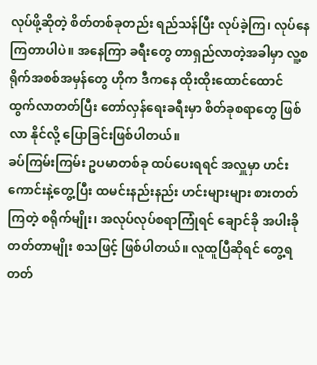လုပ်ဖို့ဆိုတဲ့ စိတ်တစ်ခုတည်း ရည်သန်ပြီး လုပ်ခဲ့ကြ၊ လုပ်နေကြတာပါပဲ။ အနေကြာ ခရီးတွေ တာရှည်လာတဲ့အခါမှာ လူ့စရိုက်အစစ်အမှန်တွေ ဟိုက ဒီကနေ ထိုးထိုးထောင်ထောင် ထွက်လာတတ်ပြီး တော်လှန်ရေးခရီးမှာ စိတ်ခုစရာတွေ ဖြစ်လာ နိုင်လို့ ပြောခြင်းဖြစ်ပါတယ်။
ခပ်ကြမ်းကြမ်း ဥပမာတစ်ခု ထပ်ပေးရရင် အလှူမှာ ဟင်းကောင်းနဲ့တွေ့ပြီး ထမင်းနည်းနည်း ဟင်းများများ စားတတ်ကြတဲ့ စရိုက်မျိုး၊ အလုပ်လုပ်စရာကြုံရင် ချောင်ခို အပါးခိုတတ်တာမျိုး စသဖြင့် ဖြစ်ပါတယ်။ လူထူပြီဆိုရင် တွေ့ရတတ်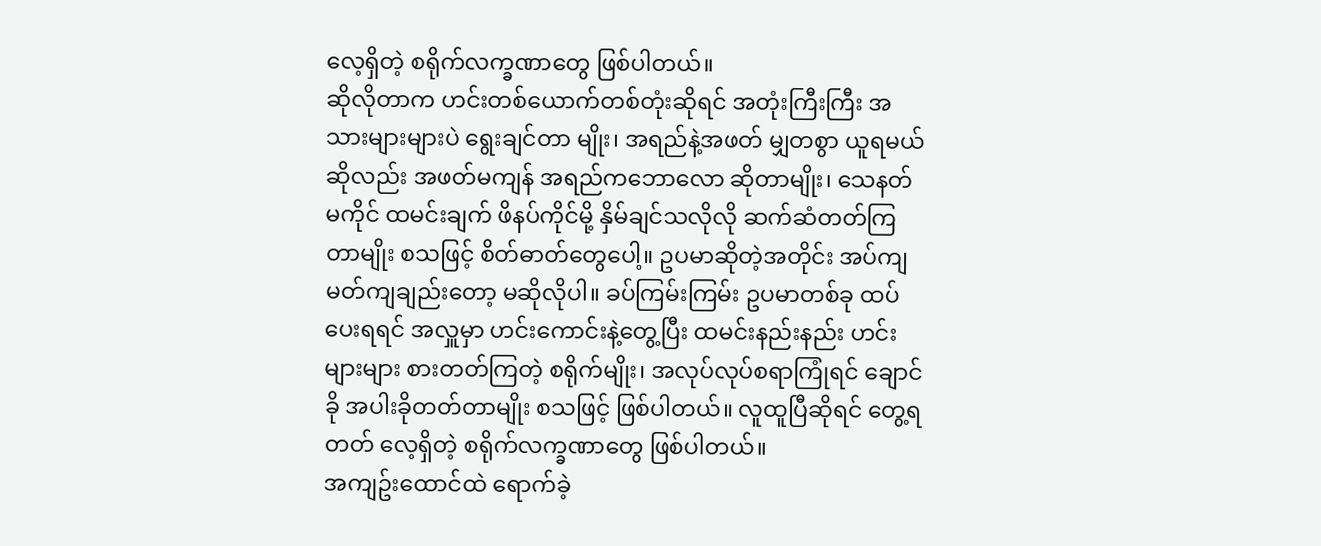လေ့ရှိတဲ့ စရိုက်လက္ခဏာတွေ ဖြစ်ပါတယ်။
ဆိုလိုတာက ဟင်းတစ်ယောက်တစ်တုံးဆိုရင် အတုံးကြီးကြီး အသားများများပဲ ရွေးချင်တာ မျိုး၊ အရည်နဲ့အဖတ် မျှတစွာ ယူရမယ်ဆိုလည်း အဖတ်မကျန် အရည်ကဘောလော ဆိုတာမျိုး၊ သေနတ်မကိုင် ထမင်းချက် ဖိနပ်ကိုင်မို့ နှိမ်ချင်သလိုလို ဆက်ဆံတတ်ကြတာမျိုး စသဖြင့် စိတ်ဓာတ်တွေပေါ့။ ဥပမာဆိုတဲ့အတိုင်း အပ်ကျမတ်ကျချည်းတော့ မဆိုလိုပါ။ ခပ်ကြမ်းကြမ်း ဥပမာတစ်ခု ထပ်ပေးရရင် အလှူမှာ ဟင်းကောင်းနဲ့တွေ့ပြီး ထမင်းနည်းနည်း ဟင်းများများ စားတတ်ကြတဲ့ စရိုက်မျိုး၊ အလုပ်လုပ်စရာကြုံရင် ချောင်ခို အပါးခိုတတ်တာမျိုး စသဖြင့် ဖြစ်ပါတယ်။ လူထူပြီဆိုရင် တွေ့ရတတ် လေ့ရှိတဲ့ စရိုက်လက္ခဏာတွေ ဖြစ်ပါတယ်။
အကျဥ်းထောင်ထဲ ရောက်ခဲ့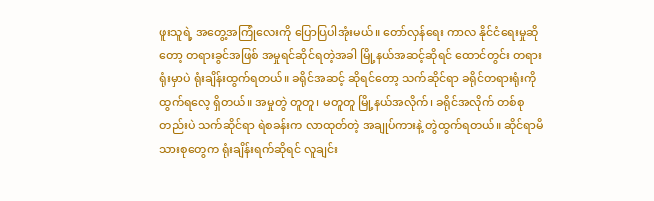ဖူးသူရဲ့ အတွေ့အကြုံလေးကို ပြောပြပါအုံးမယ်။ တော်လှန်ရေး ကာလ နိုင်ငံရေးမှုဆိုတော့ တရားခွင်အဖြစ် အမှုရင်ဆိုင်ရတဲ့အခါ မြို့နယ်အဆင့်ဆိုရင် ထောင်တွင်း တရားရုံးမှာပဲ ရုံးချိန်းထွက်ရတယ်။ ခရိုင်အဆင့် ဆိုရင်တော့ သက်ဆိုင်ရာ ခရိုင်တရားရုံးကို ထွက်ရလေ့ ရှိတယ်။ အမှုတွဲ တူတူ၊ မတူတူ မြို့နယ်အလိုက်၊ ခရိုင်အလိုက် တစ်စုတည်းပဲ သက်ဆိုင်ရာ ရဲစခန်းက လာထုတ်တဲ့ အချုပ်ကားနဲ့ တွဲထွက်ရတယ်။ ဆိုင်ရာမိသားစုတွေက ရုံးချိန်းရက်ဆိုရင် လူချင်း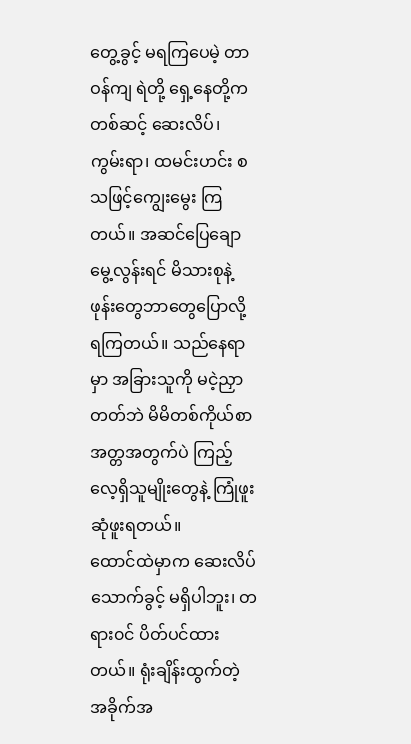တွေ့ခွင့် မရကြပေမဲ့ တာဝန်ကျ ရဲတို့ ရှေ့နေတို့ကတစ်ဆင့် ဆေးလိပ်၊ ကွမ်းရာ၊ ထမင်းဟင်း စသဖြင့်ကျွေးမွေး ကြတယ်။ အဆင်ပြေချောမွေ့လွန်းရင် မိသားစုနဲ့ ဖုန်းတွေဘာတွေပြောလို့ရကြတယ်။ သည်နေရာမှာ အခြားသူကို မငဲ့ညှာတတ်ဘဲ မိမိတစ်ကိုယ်စာအတ္တအတွက်ပဲ ကြည့်လေ့ရှိသူမျိုးတွေနဲ့ ကြုံဖူးဆုံဖူးရတယ်။
ထောင်ထဲမှာက ဆေးလိပ်သောက်ခွင့် မရှိပါဘူး၊ တရား၀င် ပိတ်ပင်ထားတယ်။ ရုံးချိန်းထွက်တဲ့ အခိုက်အ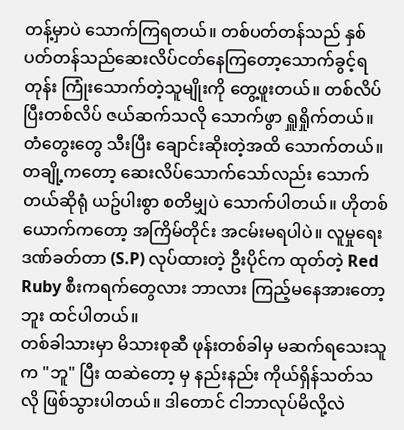တန့်မှာပဲ သောက်ကြရတယ်။ တစ်ပတ်တန်သည် နှစ်ပတ်တန်သည်ဆေးလိပ်ငတ်နေကြတော့သောက်ခွင့်ရတုန်း ကြုံးသောက်တဲ့သူမျိုးကို တွေ့ဖူးတယ်။ တစ်လိပ်ပြီးတစ်လိပ် ဇယ်ဆက်သလို သောက်ဖွာ ရှူရှိုက်တယ်။ တံတွေးတွေ သီးပြီး ချောင်းဆိုးတဲ့အထိ သောက်တယ်။ တချို့ကတော့ ဆေးလိပ်သောက်သော်လည်း သောက်တယ်ဆိုရုံ ယဥ်ပါးစွာ စတိမျှပဲ သောက်ပါတယ်။ ဟိုတစ်ယောက်ကတော့ အကြိမ်တိုင်း အငမ်းမရပါပဲ။ လူမှုရေးဒဏ်ခတ်တာ (S.P) လုပ်ထားတဲ့ ဦးပိုင်က ထုတ်တဲ့ Red Ruby စီးကရက်တွေလား ဘာလား ကြည့်မနေအားတော့ဘူး ထင်ပါတယ်။
တစ်ခါသားမှာ မိသားစုဆီ ဖုန်းတစ်ခါမှ မဆက်ရသေးသူက "ဘူ" ပြီး ထဆဲတော့ မှ နည်းနည်း ကိုယ်ရှိန်သတ်သလို ဖြစ်သွားပါတယ်။ ဒါတောင် ငါဘာလုပ်မိလို့လဲ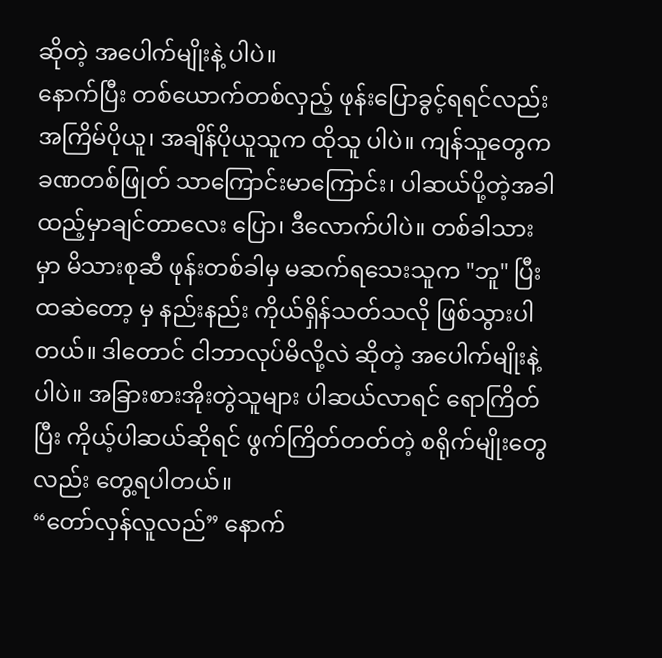ဆိုတဲ့ အပေါက်မျိုးနဲ့ ပါပဲ။
နောက်ပြီး တစ်ယောက်တစ်လှည့် ဖုန်းပြောခွင့်ရရင်လည်း အကြိမ်ပိုယူ၊ အချိန်ပိုယူသူက ထိုသူ ပါပဲ။ ကျန်သူတွေက ခဏတစ်ဖြုတ် သာကြောင်းမာကြောင်း၊ ပါဆယ်ပို့တဲ့အခါ ထည့်မှာချင်တာလေး ပြော၊ ဒီလောက်ပါပဲ။ တစ်ခါသားမှာ မိသားစုဆီ ဖုန်းတစ်ခါမှ မဆက်ရသေးသူက "ဘူ" ပြီး ထဆဲတော့ မှ နည်းနည်း ကိုယ်ရှိန်သတ်သလို ဖြစ်သွားပါတယ်။ ဒါတောင် ငါဘာလုပ်မိလို့လဲ ဆိုတဲ့ အပေါက်မျိုးနဲ့ ပါပဲ။ အခြားစားအိုးတွဲသူများ ပါဆယ်လာရင် ရောကြိတ်ပြီး ကိုယ့်ပါဆယ်ဆိုရင် ဖွက်ကြိတ်တတ်တဲ့ စရိုက်မျိုးတွေလည်း တွေ့ရပါတယ်။
“တော်လှန်လူလည်” နောက်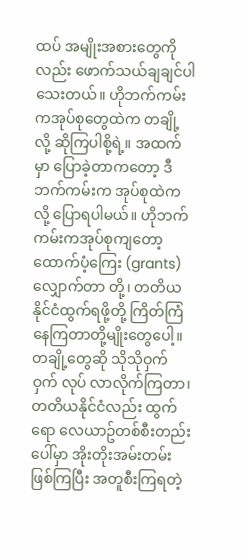ထပ် အမျိုးအစားတွေကိုလည်း ဖောက်သယ်ချချင်ပါသေးတယ်။ ဟိုဘက်ကမ်းကအုပ်စုတွေထဲက တချို့လို့ ဆိုကြပါစို့ရဲ့။ အထက်မှာ ပြောခဲ့တာကတော့ ဒီဘက်ကမ်းက အုပ်စုထဲကလို့ ပြောရပါမယ်။ ဟိုဘက်ကမ်းကအုပ်စုကျတော့ ထောက်ပံ့ကြေး (grants)လျှောက်တာ တို့၊ တတိယနိုင်ငံထွက်ရဖို့တို့ ကြိတ်ကြံနေကြတာတို့မျိုးတွေပေါ့။ တချို့တွေဆို သိုသိုဝှက်ဝှက် လုပ် လာလိုက်ကြတာ၊ တတိယနိုင်ငံလည်း ထွက်ရော လေယာဥ်တစ်စီးတည်းပေါ်မှာ အိုးတိုးအမ်းတမ်း ဖြစ်ကြပြီး အတူစီးကြရတဲ့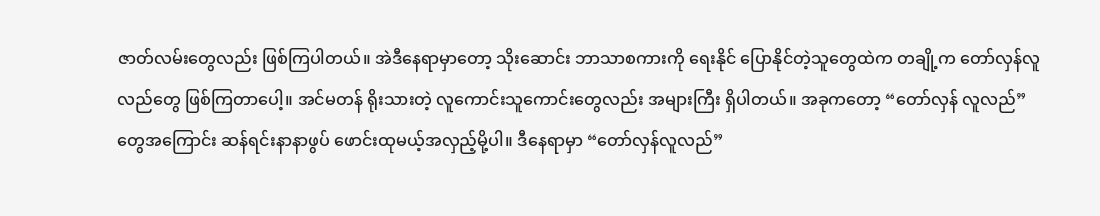ဇာတ်လမ်းတွေလည်း ဖြစ်ကြပါတယ်။ အဲဒီနေရာမှာတော့ သိုးဆောင်း ဘာသာစကားကို ရေးနိုင် ပြောနိုင်တဲ့သူတွေထဲက တချို့က တော်လှန်လူလည်တွေ ဖြစ်ကြတာပေါ့။ အင်မတန် ရိုးသားတဲ့ လူကောင်းသူကောင်းတွေလည်း အများကြီး ရှိပါတယ်။ အခုကတော့ “တော်လှန် လူလည်”တွေအကြောင်း ဆန်ရင်းနာနာဖွပ် ဖောင်းထုမယ့်အလှည့်မို့ပါ။ ဒီနေရာမှာ “တော်လှန်လူလည်”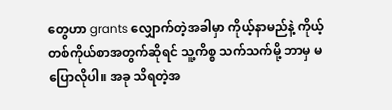တွေဟာ grants လျှောက်တဲ့အခါမှာ ကိုယ့်နာမည်နဲ့ ကိုယ့်တစ်ကိုယ်စာအတွက်ဆိုရင် သူ့ကိစ္စ သက်သက်မို့ ဘာမှ မပြောလိုပါ။ အခု သိရတဲ့အ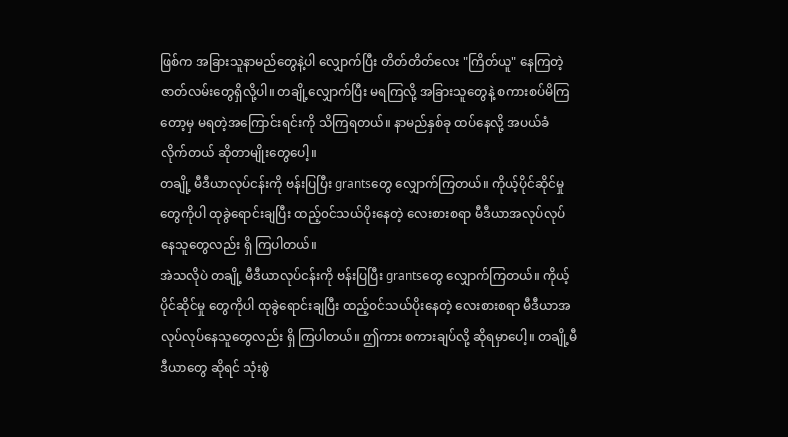ဖြစ်က အခြားသူနာမည်တွေနဲ့ပါ လျှောက်ပြီး တိတ်တိတ်လေး "ကြိတ်ယူ" နေကြတဲ့ ဇာတ်လမ်းတွေရှိလို့ပါ။ တချို့လျှောက်ပြီး မရကြလို့ အခြားသူတွေနဲ့ စကားစပ်မိကြတော့မှ မရတဲ့အကြောင်းရင်းကို သိကြရတယ်။ နာမည်နှစ်ခု ထပ်နေလို့ အပယ်ခံ လိုက်တယ် ဆိုတာမျိုးတွေပေါ့။
တချို့ မီဒီယာလုပ်ငန်းကို ဗန်းပြပြီး grantsတွေ လျှောက်ကြတယ်။ ကိုယ့်ပိုင်ဆိုင်မှု တွေကိုပါ ထုခွဲရောင်းချပြီး ထည့်၀င်သယ်ပိုးနေတဲ့ လေးစားစရာ မီဒီယာအလုပ်လုပ်နေသူတွေလည်း ရှိ ကြပါတယ်။
အဲသလိုပဲ တချို့ မီဒီယာလုပ်ငန်းကို ဗန်းပြပြီး grantsတွေ လျှောက်ကြတယ်။ ကိုယ့်ပိုင်ဆိုင်မှု တွေကိုပါ ထုခွဲရောင်းချပြီး ထည့်၀င်သယ်ပိုးနေတဲ့ လေးစားစရာ မီဒီယာအလုပ်လုပ်နေသူတွေလည်း ရှိ ကြပါတယ်။ ဤကား စကားချပ်လို့ ဆိုရမှာပေါ့။ တချို့မီဒီယာတွေ ဆိုရင် သုံးစွဲ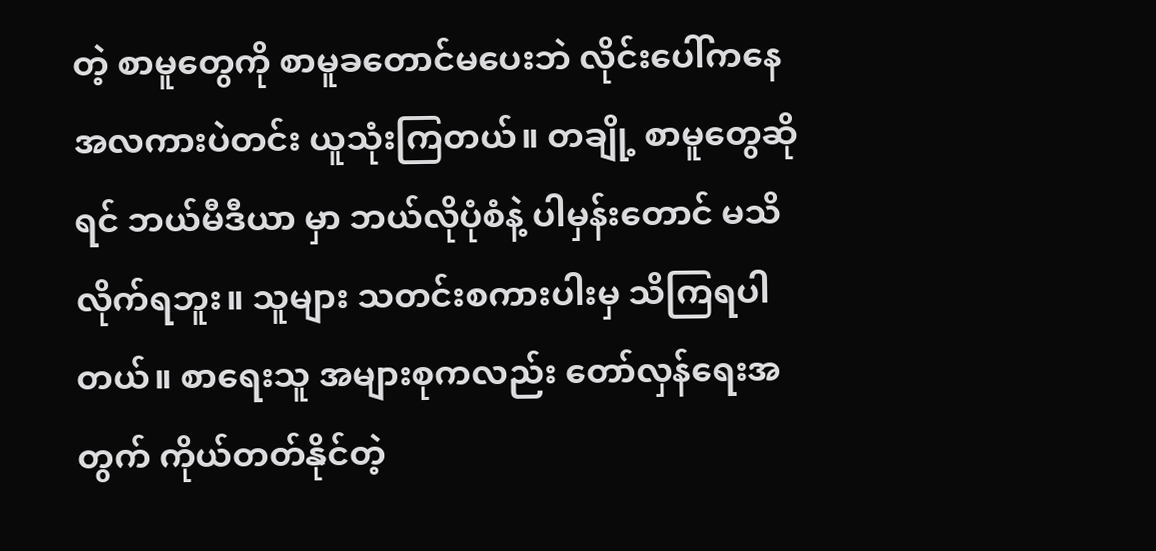တဲ့ စာမူတွေကို စာမူခတောင်မပေးဘဲ လိုင်းပေါ်ကနေ အလကားပဲတင်း ယူသုံးကြတယ်။ တချို့ စာမူတွေဆိုရင် ဘယ်မီဒီယာ မှာ ဘယ်လိုပုံစံနဲ့ ပါမှန်းတောင် မသိလိုက်ရဘူး။ သူများ သတင်းစကားပါးမှ သိကြရပါတယ်။ စာရေးသူ အများစုကလည်း တော်လှန်ရေးအတွက် ကိုယ်တတ်နိုင်တဲ့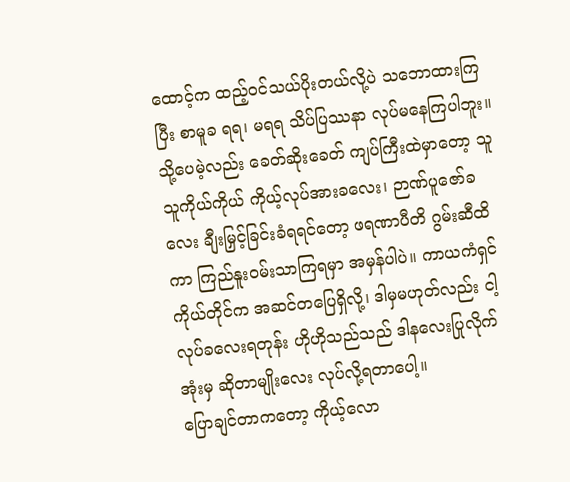ထောင့်က ထည့်ဝင်သယ်ပိုးတယ်လို့ပဲ သဘောထားကြပြီး စာမူခ ရရ၊ မရရ သိပ်ပြဿနာ လုပ်မနေကြပါဘူး။ သို့ပေမဲ့လည်း ခေတ်ဆိုးခေတ် ကျပ်ကြီးထဲမှာတော့ သူသူကိုယ်ကိုယ် ကိုယ့်လုပ်အားခလေး၊ ဉာဏ်ပူဇော်ခလေး ချီးမြှင့်ခြင်းခံရရင်တော့ ဖရဏာပီတိ ဂွမ်းဆီထိကာ ကြည်နူးဝမ်းသာကြရမှာ အမှန်ပါပဲ။ ကာယကံရှင်ကိုယ်တိုင်က အဆင်တပြေရှိလို့၊ ဒါမှမဟုတ်လည်း ငါ့လုပ်ခလေးရတုန်း ဟိုဟိုသည်သည် ဒါနလေးပြုလိုက်အုံးမှ ဆိုတာမျိုးလေး လုပ်လို့ရတာပေါ့။
ပြောချင်တာကတော့ ကိုယ့်လော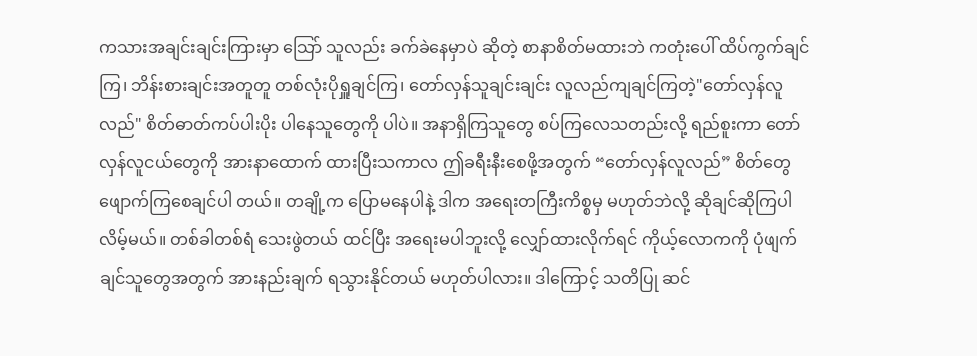ကသားအချင်းချင်းကြားမှာ သြော် သူလည်း ခက်ခဲနေမှာပဲ ဆိုတဲ့ စာနာစိတ်မထားဘဲ ကတုံးပေါ် ထိပ်ကွက်ချင်ကြ၊ ဘိန်းစားချင်းအတူတူ တစ်လုံးပိုရှူချင်ကြ၊ တော်လှန်သူချင်းချင်း လူလည်ကျချင်ကြတဲ့"တော်လှန်လူလည်" စိတ်ဓာတ်ကပ်ပါးပိုး ပါနေသူတွေကို ပါပဲ။ အနာရှိကြသူတွေ စပ်ကြလေသတည်းလို့ ရည်စူးကာ တော်လှန်လူငယ်တွေကို အားနာထောက် ထားပြီးသကာလ ဤခရီးနီးစေဖို့အတွက် “တော်လှန်လူလည်” စိတ်တွေ ဖျောက်ကြစေချင်ပါ တယ်။ တချို့က ပြောမနေပါနဲ့ ဒါက အရေးတကြီးကိစ္စမှ မဟုတ်ဘဲလို့ ဆိုချင်ဆိုကြပါလိမ့်မယ်။ တစ်ခါတစ်ရံ သေးဖွဲတယ် ထင်ပြီး အရေးမပါဘူးလို့ လျှော်ထားလိုက်ရင် ကိုယ့်လောကကို ပုံဖျက်ချင်သူတွေအတွက် အားနည်းချက် ရသွားနိုင်တယ် မဟုတ်ပါလား။ ဒါကြောင့် သတိပြု ဆင်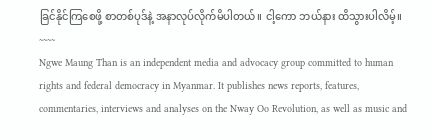ခြင်နိုင်ကြစေဖို့ စာတစ်ပုဒ်နဲ့ အနာလုပ်လိုက်မိပါတယ်။ ငါ့ကော ဘယ်နား ထိသွားပါလိမ့်။
~~~~
Ngwe Maung Than is an independent media and advocacy group committed to human rights and federal democracy in Myanmar. It publishes news reports, features, commentaries, interviews and analyses on the Nway Oo Revolution, as well as music and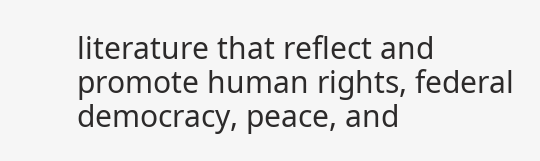literature that reflect and promote human rights, federal democracy, peace, and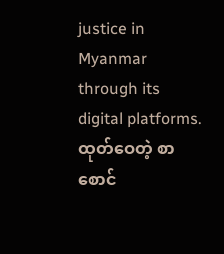justice in Myanmar through its digital platforms.
ထုတ်ဝေတဲ့ စာစောင်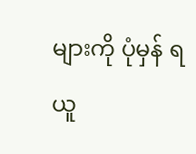များကို ပုံမှန် ရယူ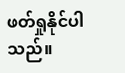ဖတ်ရှုနိုင်ပါသည်။